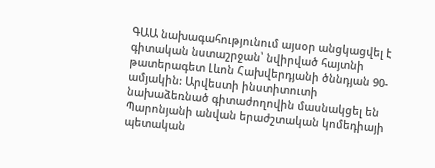ԳԱԱ նախագահությունում այսօր անցկացվել է գիտական նստաշրջան՝ նվիրված հայտնի թատերագետ Լևոն Հախվերդյանի ծննդյան 90-ամյակին: Արվեստի ինստիտուտի նախաձեռնած գիտաժողովին մասնակցել են Պարոնյանի անվան երաժշտական կոմեդիայի պետական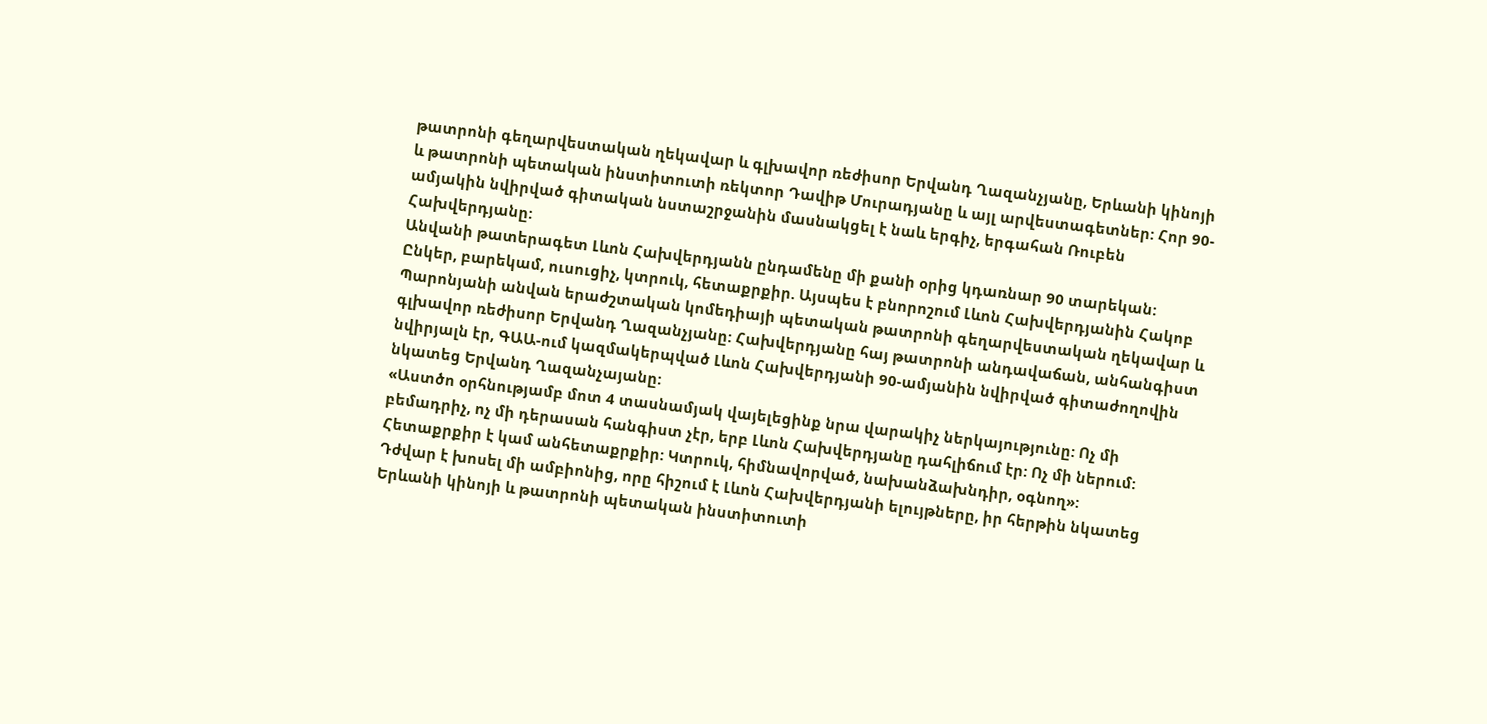թատրոնի գեղարվեստական ղեկավար և գլխավոր ռեժիսոր Երվանդ Ղազանչյանը, Երևանի կինոյի և թատրոնի պետական ինստիտուտի ռեկտոր Դավիթ Մուրադյանը և այլ արվեստագետներ: Հոր 90-ամյակին նվիրված գիտական նստաշրջանին մասնակցել է նաև երգիչ, երգահան Ռուբեն Հախվերդյանը:
Անվանի թատերագետ Լևոն Հախվերդյանն ընդամենը մի քանի օրից կդառնար 90 տարեկան: Ընկեր, բարեկամ, ուսուցիչ, կտրուկ, հետաքրքիր. Այսպես է բնորոշում Լևոն Հախվերդյանին Հակոբ Պարոնյանի անվան երաժշտական կոմեդիայի պետական թատրոնի գեղարվեստական ղեկավար և գլխավոր ռեժիսոր Երվանդ Ղազանչյանը: Հախվերդյանը հայ թատրոնի անդավաճան, անհանգիստ նվիրյալն էր, ԳԱԱ-ում կազմակերպված Լևոն Հախվերդյանի 90-ամյանին նվիրված գիտաժողովին նկատեց Երվանդ Ղազանչայանը:
«Աստծո օրհնությամբ մոտ 4 տասնամյակ վայելեցինք նրա վարակիչ ներկայությունը: Ոչ մի բեմադրիչ, ոչ մի դերասան հանգիստ չէր, երբ Լևոն Հախվերդյանը դահլիճում էր: Ոչ մի ներում: Հետաքրքիր է կամ անհետաքրքիր: Կտրուկ, հիմնավորված, նախանձախնդիր, օգնող»:
Դժվար է խոսել մի ամբիոնից, որը հիշում է Լևոն Հախվերդյանի ելույթները, իր հերթին նկատեց Երևանի կինոյի և թատրոնի պետական ինստիտուտի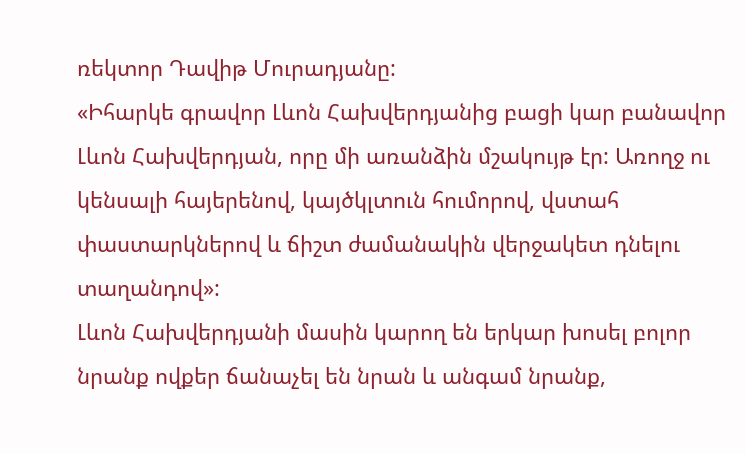ռեկտոր Դավիթ Մուրադյանը:
«Իհարկե գրավոր Լևոն Հախվերդյանից բացի կար բանավոր Լևոն Հախվերդյան, որը մի առանձին մշակույթ էր: Առողջ ու կենսալի հայերենով, կայծկլտուն հումորով, վստահ փաստարկներով և ճիշտ ժամանակին վերջակետ դնելու տաղանդով»:
Լևոն Հախվերդյանի մասին կարող են երկար խոսել բոլոր նրանք ովքեր ճանաչել են նրան և անգամ նրանք,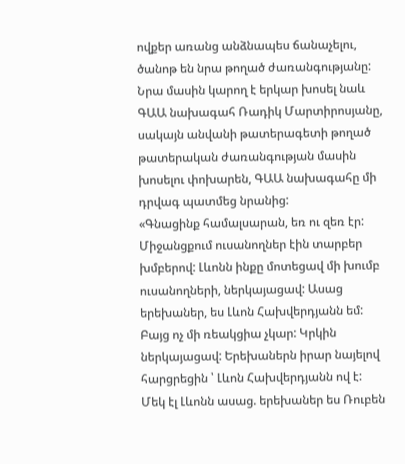ովքեր առանց անձնապես ճանաչելու, ծանոթ են նրա թողած ժառանգությանը: Նրա մասին կարող է երկար խոսել նաև ԳԱԱ նախագահ Ռադիկ Մարտիրոսյանը, սակայն անվանի թատերագետի թողած թատերական ժառանգության մասին խոսելու փոխարեն, ԳԱԱ նախագահը մի դրվագ պատմեց նրանից:
«Գնացինք համալսարան, եռ ու զեռ էր: Միջանցքում ուսանողներ էին տարբեր խմբերով: Լևոնն ինքը մոտեցավ մի խումբ ուսանողների, ներկայացավ: Ասաց երեխաներ, ես Լևոն Հախվերդյանն եմ: Բայց ոչ մի ռեակցիա չկար: Կրկին ներկայացավ: Երեխաներն իրար նայելով հարցրեցին ՝ Լևոն Հախվերդյանն ով է: Մեկ էլ Լևոնն ասաց. երեխաներ ես Ռուբեն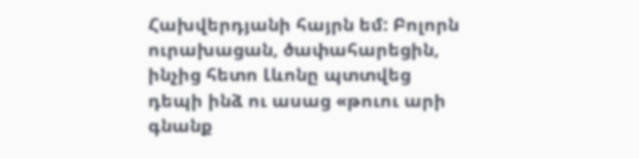Հախվերդյանի հայրն եմ: Բոլորն ուրախացան, ծափահարեցին, ինչից հետո Լևոնը պտտվեց դեպի ինձ ու ասաց «թուու արի գնանք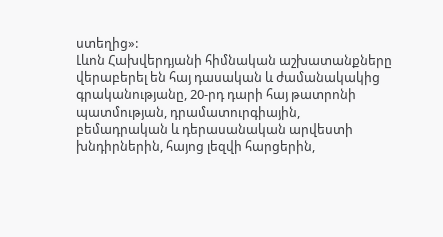ստեղից»:
Լևոն Հախվերդյանի հիմնական աշխատանքները վերաբերել են հայ դասական և ժամանակակից գրականությանը, 20-րդ դարի հայ թատրոնի պատմության, դրամատուրգիային, բեմադրական և դերասանական արվեստի խնդիրներին, հայոց լեզվի հարցերին,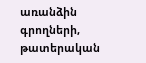առանձին գրողների, թատերական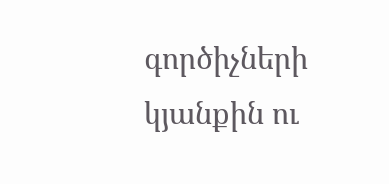գործիչների կյանքին ու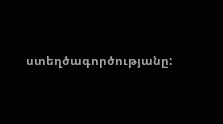ստեղծագործությանը: